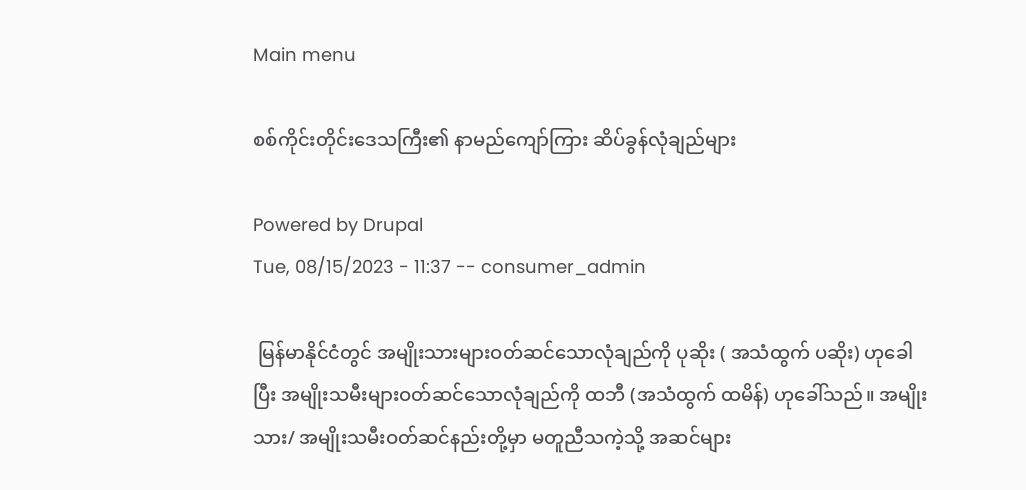Main menu

စစ်ကိုင်းတိုင်းဒေသကြီး၏ နာမည်ကျော်ကြား ဆိပ်ခွန်လုံချည်များ

Powered by Drupal
Tue, 08/15/2023 - 11:37 -- consumer_admin

 မြန်မာနိုင်ငံတွင် အမျိုးသားများဝတ်ဆင်သောလုံချည်ကို ပုဆိုး ( အသံထွက် ပဆိုး) ဟုခေါပြီး အမျိုးသမီးများဝတ်ဆင်သောလုံချည်ကို ထဘီ (အသံထွက် ထမိန်) ဟုခေါ်သည်။ အမျိုးသား/ အမျိုးသမီးဝတ်ဆင်နည်းတို့မှာ မတူညီသကဲ့သို့ အဆင်များ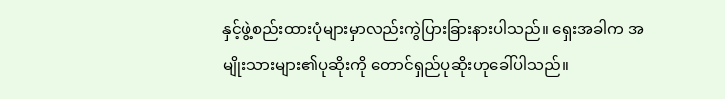နှင့်ဖွဲ့စည်းထားပုံများမှာလည်းကွဲပြားခြားနားပါသည်။ ရှေးအခါက အမျိုးသားများ၏ပုဆိုးကို တောင်ရှည်ပုဆိုးဟုခေါ်ပါသည်။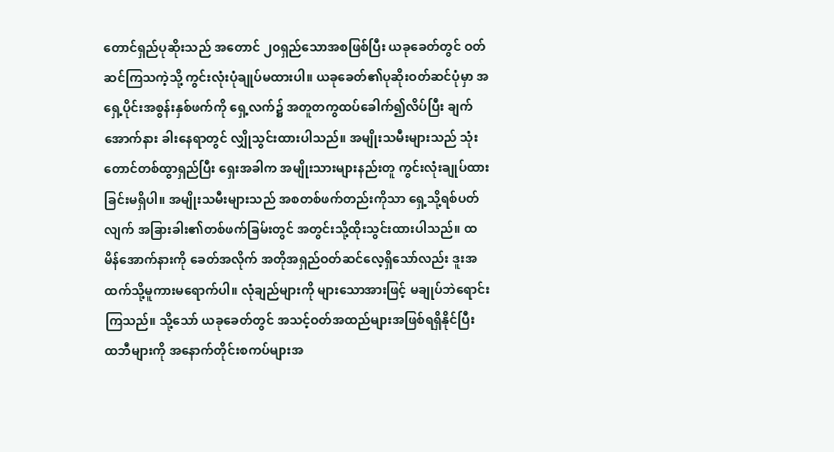တောင်ရှည်ပုဆိုးသည် အတောင် ၂၀ရှည်သောအစဖြစ်ပြီး ယခုခေတ်တွင် ဝတ်ဆင်ကြသကဲ့သို့ ကွင်းလုံးပုံချုပ်မထားပါ။ ယခုခေတ်၏ပုဆိုးဝတ်ဆင်ပုံမှာ အရှေ့ပိုင်းအစွန်းနှစ်ဖက်ကို ရှေ့လက်၌ အတူတကွထပ်ခေါက်၍လိပ်ပြီး ချက်အောက်နား ခါးနေရာတွင် လျှိုသွင်းထားပါသည်။ အမျိုးသမီးများသည် သုံးတောင်တစ်ထွာရှည်ပြီး ရှေးအခါက အမျိုးသားများနည်းတူ ကွင်းလုံးချုပ်ထားခြင်းမရှိပါ။ အမျိုးသမီးများသည် အစတစ်ဖက်တည်းကိုသာ ရှေ့သို့ရစ်ပတ်လျက် အခြားခါး၏တစ်ဖက်ခြမ်းတွင် အတွင်းသို့ထိုးသွင်းထားပါသည်။ ထမိန်အောက်နားကို ခေတ်အလိုက် အတိုအရှည်ဝတ်ဆင်လေ့ရှိသော်လည်း ဒူးအထက်သို့မူကားမရောက်ပါ။ လုံချည်များကို များသောအားဖြင့် မချုပ်ဘဲရောင်းကြသည်။ သို့သော် ယခုခေတ်တွင် အသင့်ဝတ်အထည်များအဖြစ်ရရှိနိုင်ပြီး ထဘီများကို အနောက်တိုင်းစကပ်များအ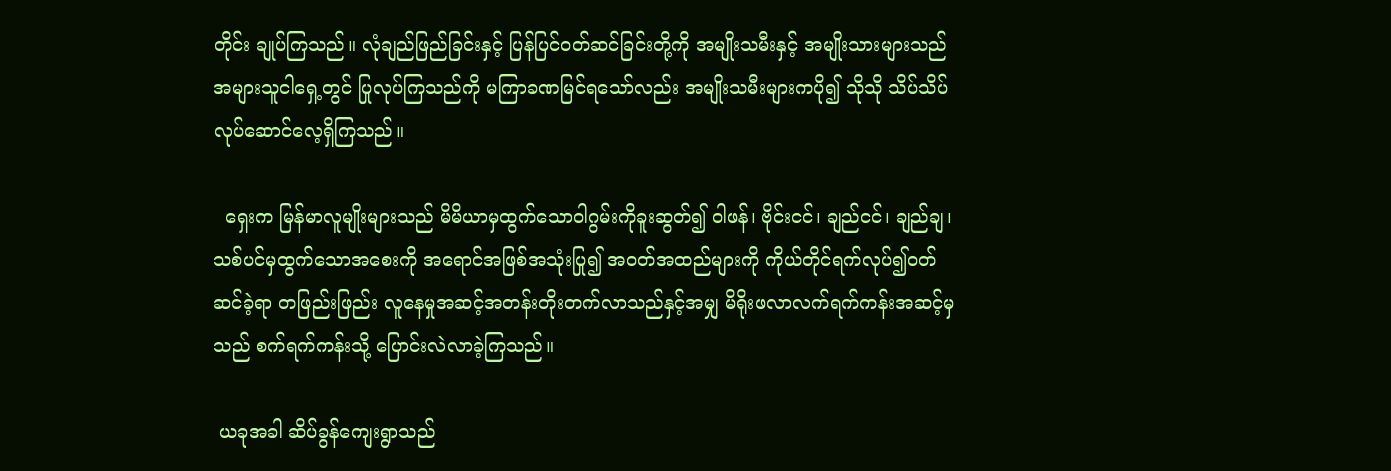တိုင်း ချုပ်ကြသည်။ လုံချည်ဖြည်ခြင်းနှင့် ပြန်ပြင်ဝတ်ဆင်ခြင်းတို့ကို အမျိုးသမီးနှင့် အမျိုးသားများသည် အများသူငါရှေ့တွင် ပြုလုပ်ကြသည်ကို မကြာခဏမြင်ရသော်လည်း အမျိုးသမီးများကပို၍ သိုသို သိပ်သိပ်လုပ်ဆောင်လေ့ရှိကြသည်။

  ရှေးက မြန်မာလူမျိုးများသည် မိမိယာမှထွက်သောဝါဂွမ်းကိုခူးဆွတ်၍ ဝါဖန်၊ ဗိုင်းငင်၊ ချည်ငင်၊ ချည်ချ၊ သစ်ပင်မှထွက်သောအစေးကို အရောင်အဖြစ်အသုံးပြု၍ အဝတ်အထည်များကို ကိုယ်တိုင်ရက်လုပ်၍ဝတ်ဆင်ခဲ့ရာ တဖြည်းဖြည်း လူနေမှုအဆင့်အတန်းတိုးတက်လာသည်နှင့်အမျှ မိရိုးဖလာလက်ရက်ကန်းအဆင့်မှသည် စက်ရက်ကန်းသို့ ပြောင်းလဲလာခဲ့ကြသည်။

 ယခုအခါ ဆိပ်ခွန်ကျေးရွာသည်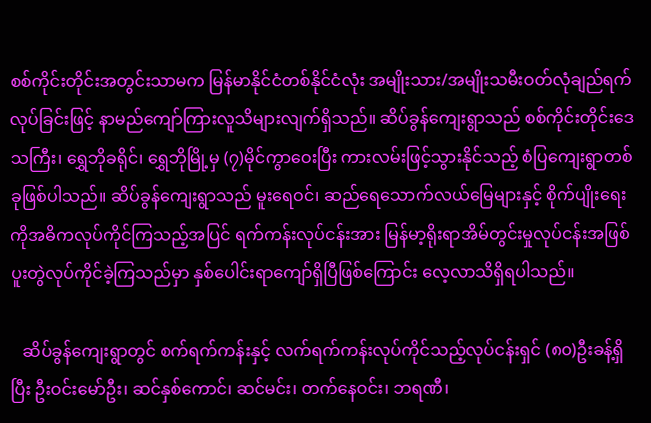စစ်ကိုင်းတိုင်းအတွင်းသာမက မြန်မာနိုင်ငံတစ်နိုင်ငံလုံး အမျိုးသား/အမျိုးသမီးဝတ်လုံချည်ရက်လုပ်ခြင်းဖြင့် နာမည်ကျော်ကြားလူသိများလျက်ရှိသည်။ ဆိပ်ခွန်ကျေးရွာသည် စစ်ကိုင်းတိုင်းဒေသကြီး၊ ရွှေဘိုခရိုင်၊ ရွှေဘိုမြို့မှ (၇)မိုင်ကွာဝေးပြီး ကားလမ်းဖြင့်သွားနိုင်သည့် စံပြကျေးရွာတစ်ခုဖြစ်ပါသည်။ ဆိပ်ခွန်‌ကျေးရွာသည် မူးရေဝင်၊ ဆည်ရေသောက်လယ်မြေများနှင့် စိုက်ပျိုးရေးကိုအဓိကလုပ်ကိုင်ကြသည့်အပြင် ရက်ကန်းလုပ်ငန်းအား မြန်မာ့ရိုးရာအိမ်တွင်းမှုလုပ်ငန်းအဖြစ် ပူးတွဲလုပ်ကိုင်ခဲ့ကြသည်မှာ နှစ်ပေါင်းရာကျော်ရှိပြီဖြစ်ကြောင်း လေ့လာသိရှိရပါသည်။

   ဆိပ်ခွန်ကျေးရွာတွင် စက်ရက်ကန်းနှင့် လက်ရက်ကန်းလုပ်ကိုင်သည့်လုပ်ငန်းရှင် (၈၀)ဦးခန့်ရှိပြီး ဦးဝင်းမော်ဦး၊ ဆင်နှစ်ကောင်၊ ဆင်မင်း၊ တက်နေဝင်း၊ ဘရဏီ၊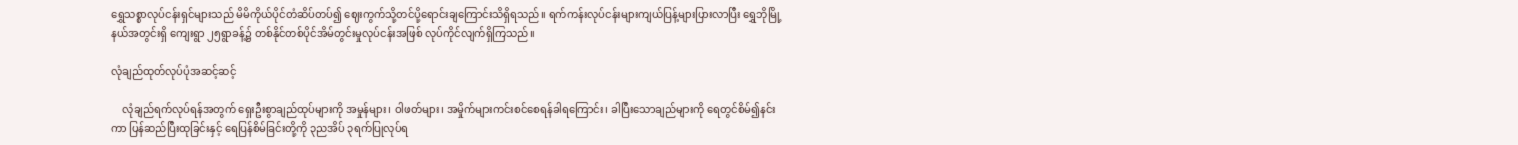ရွှေသစ္စာလုပ်ငန်းရှင်များသည် မိမိကိုယ်ပိုင်တံဆိပ်တပ်၍ ဈေးကွက်သို့တင်ပို့ရောင်းချကြောင်းသိရှိရသည်။ ရက်ကန်းလုပ်ငန်းများကျယ်ပြန့်များပြားလာပြီး ရွှေဘိုမြို့နယ်အတွင်းရှိ ကျေးရွာ ၂၅ရွာခန့်၌ တစ်နိုင်တစ်ပိုင်အိမ်တွင်းမှုလုပ်ငန်းအဖြစ် လုပ်ကိုင်လျက်ရှိကြသည်။

လုံချည်ထုတ်လုပ်ပုံအဆင့်ဆင့်

    လုံချည်ရက်လုပ်ရန်အတွက် ရှေးဦးစွာချည်ထုပ်များကို အမှုန်များ၊ ဝါဖတ်များ၊ အမှိုက်များကင်းစင်စေရန်ခါရကြောင်း၊ ခါပြီးသောချည်များကို ရေတွင်စိမ်၍နင်းကာ ပြန်ဆည်ပြီးထုခြင်းနှင့် ရေပြန်စိမ်ခြင်းတို့ကို ၃ညအိပ် ၃ရက်ပြုလုပ်ရ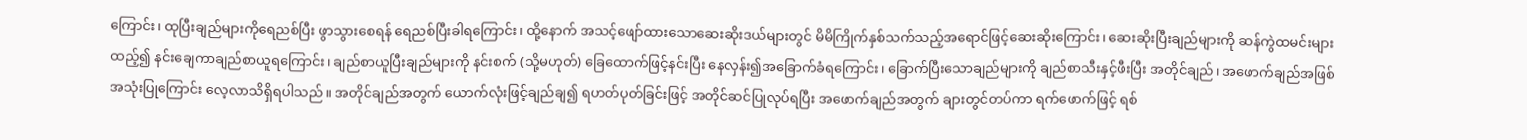ကြောင်း၊ ထုပြီးချည်များကိုရေညစ်ပြီး ဖွာသွားစေရန် ‌‌ရေညစ်ပြီးခါရကြောင်း၊ ထို့နောက် အသင့်ဖျော်ထားသောဆေးဆိုးဒယ်များတွင် မိမိကြိုက်နှစ်သက်သည့်အရောင်ဖြင့်ဆေးဆိုးကြောင်း၊ ဆေးဆိုးပြီးချည်များကို ဆန်ကွဲထမင်းများထည့်၍ နင်းချေကာချည်စာယူရကြောင်း၊ ချည်စာယူပြီးချည်များကို နင်းစက် (သို့မဟုတ်) ခြေထောက်ဖြင့်နင်းပြီး နေလှန်း၍အခြောက်ခံရကြောင်း၊ ခြောက်ပြီးသောချည်များကို ချည်စာသီးနှင့်ဖီးပြီး အတိုင်ချည်၊ အဖောက်ချည်အဖြစ်အသုံးပြုကြောင်း လေ့လာသိရှိရပါသည်။ အတိုင်ချည်အတွက် ယောက်လုံးဖြင့်ချည်ချ၍ ရဟတ်ပုတ်ခြင်းဖြင့် အတိုင်ဆင်ပြုလုပ်ရပြီး အဖောက်ချည်အတွက် ချားတွင်တပ်ကာ ရက်ဖောက်ဖြင့် ရစ်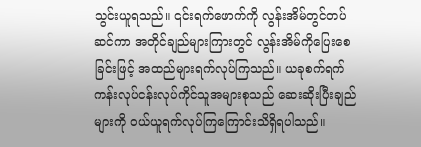သွင်းယူရသည်။ ၎င်းရက်ဖောက်ကို လွန်းအိမ်တွင်တပ်ဆင်ကာ အတိုင်ချည်များကြားတွင် လွန်းအိမ်ကိုပြေးစေခြင်းဖြင့် အထည်များရက်လုပ်ကြသည်။ ယခုစက်ရက်ကန်းလုပ်ငန်းလုပ်ကိုင်သူအများစုသည် ဆေးဆိုးပြီးချည်များကို ဝယ်ယူရက်လုပ်ကြကြောင်းသိရှိရပါသည်။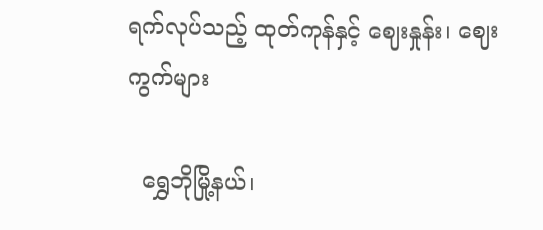ရက်လုပ်သည့် ထုတ်ကုန်နှင့် ဈေးနှုန်း၊ ဈေးကွက်များ

  ရွှေဘိုမြို့နယ်၊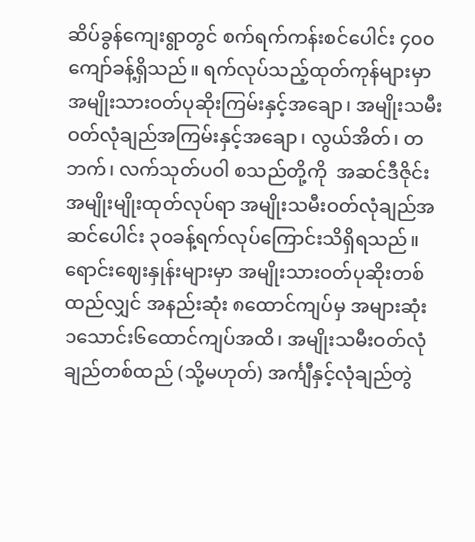ဆိပ်ခွန်ကျေးရွာတွင် စက်ရက်ကန်းစင်ပေါင်း ၄၀၀ကျော်ခန့်ရှိသည်။ ရက်လုပ်သည့်ထုတ်ကုန်များမှာ အမျိုးသားဝတ်ပုဆိုးကြမ်းနှင့်အချော၊ အမျိုးသမီးဝတ်လုံချည်အကြမ်းနှင့်အချော၊ လွယ်အိတ်၊ တဘက်၊ လက်သုတ်ပဝါ စသည်တို့ကို  အဆင်ဒီဇိုင်းအမျိုးမျိုးထုတ်လုပ်ရာ အမျိုးသမီးဝတ်လုံချည်အဆင်ပေါင်း ၃၀ခန့်ရက်လုပ်ကြောင်းသိရှိရသည်။ ရောင်းဈေးနှုန်းများမှာ အမျိုးသားဝတ်ပုဆိုးတစ်ထည်လျှင် အနည်းဆုံး ၈ထောင်ကျပ်မှ အများဆုံး ၁သောင်း၆ထောင်ကျပ်အထိ၊ အမျိုးသမီးဝတ်လုံချည်တစ်ထည် (သို့မဟုတ်) အင်္ကျီနှင့်လုံချည်တွဲ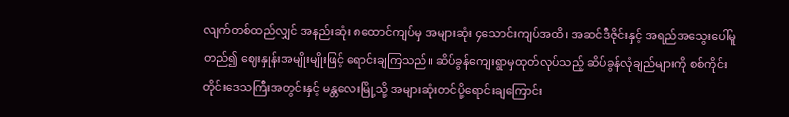လျက်တစ်ထည်လျှင် အနည်းဆုံး ၈ထောင်ကျပ်မှ အများဆုံး ၄သောင်းကျပ်အထိ၊ အဆင်ဒီဇိုင်းနှင့် အရည်အသွေးပေါ်မူတည်၍ ဈေးနှုန်းအမျိုးမျိုးဖြင့် ရောင်းချကြသည်။ ဆိပ်ခွန်ကျေးရွာမှထုတ်လုပ်သည့် ဆိပ်ခွန်လုံချည်များကို စစ်ကိုင်းတိုင်းဒေသကြီးအတွင်းနှင့် မန္တလေးမြို့သို့ အများဆုံးတင်ပို့ရောင်းချကြောင်း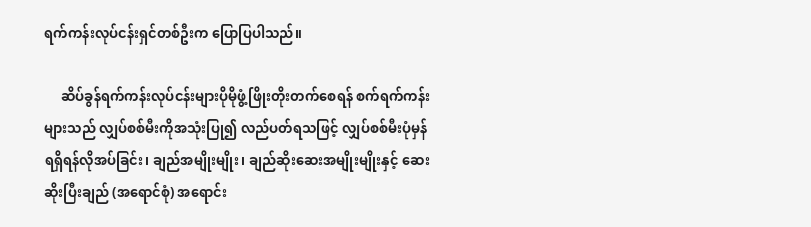ရက်ကန်းလုပ်ငန်းရှင်တစ်ဦးက ပြောပြပါသည်။

     ဆိပ်ခွန်ရက်ကန်းလုပ်ငန်းများပိုမိုဖွံ့ဖြိုးတိုးတက်စေရန် စက်ရက်ကန်းများသည် လျှပ်စစ်မီးကိုအသုံးပြု၍ လည်ပတ်ရသဖြင့် လျှပ်စစ်မီးပုံမှန်ရရှိရန်လိုအပ်ခြင်း၊ ချည်အမျိုးမျိုး၊ ချည်ဆိုးဆေးအမျိုးမျိုးနှင့် ဆေးဆိုးပြီးချည် (အရောင်စုံ) အရောင်း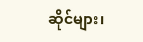ဆိုင်များ၊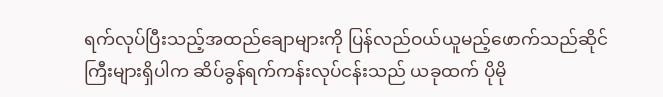ရက်လုပ်ပြီးသည့်အထည်ချောများကို ပြန်လည်ဝယ်ယူမည့်ဖောက်သည်ဆိုင်ကြီးများရှိပါက ဆိပ်ခွန်ရက်ကန်းလုပ်ငန်းသည် ယခုထက် ပိုမို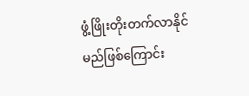ဖွံ့ဖြိုးတိုးတက်လာနိုင်မည်ဖြစ်ကြောင်း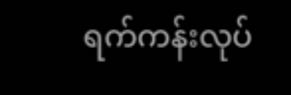ရက်ကန်းလုပ်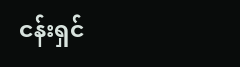ငန်းရှင်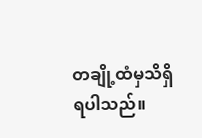တချို့ထံမှသိရှိရပါသည်။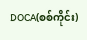DOCA(စစ်ကိုင်း)